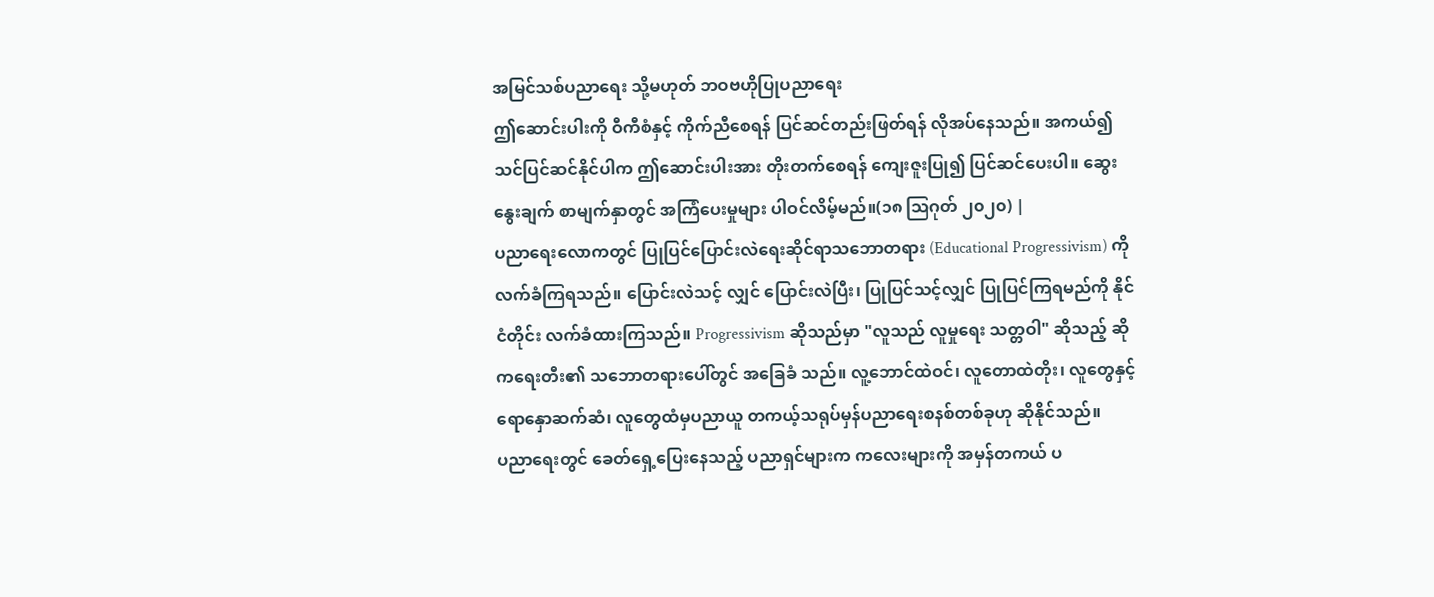အမြင်သစ်ပညာရေး သို့မဟုတ် ဘဝဗဟိုပြုပညာရေး
ဤဆောင်းပါးကို ဝီကီစံနှင့် ကိုက်ညီစေရန် ပြင်ဆင်တည်းဖြတ်ရန် လိုအပ်နေသည်။ အကယ်၍သင်ပြင်ဆင်နိုင်ပါက ဤဆောင်းပါးအား တိုးတက်စေရန် ကျေးဇူးပြု၍ ပြင်ဆင်ပေးပါ။ ဆွေးနွေးချက် စာမျက်နှာတွင် အကြံပေးမှုများ ပါဝင်လိမ့်မည်။(၁၈ ဩဂုတ် ၂၀၂၀) |
ပညာရေးလောကတွင် ပြုပြင်ပြောင်းလဲရေးဆိုင်ရာသဘောတရား (Educational Progressivism) ကိုလက်ခံကြရသည်။ ပြောင်းလဲသင့် လျှင် ပြောင်းလဲပြီး၊ ပြုပြင်သင့်လျှင် ပြုပြင်ကြရမည်ကို နိုင်ငံတိုင်း လက်ခံထားကြသည်။ Progressivism ဆိုသည်မှာ "လူသည် လူမှုရေး သတ္တဝါ" ဆိုသည့် ဆိုကရေးတီး၏ သဘောတရားပေါ်တွင် အခြေခံ သည်။ လူ့ဘောင်ထဲဝင်၊ လူတောထဲတိုး၊ လူတွေနှင့်ရောနှောဆက်ဆံ၊ လူတွေထံမှပညာယူ တကယ့်သရုပ်မှန်ပညာရေးစနစ်တစ်ခုဟု ဆိုနိုင်သည်။
ပညာရေးတွင် ခေတ်ရှေ့ပြေးနေသည့် ပညာရှင်များက ကလေးများကို အမှန်တကယ် ပ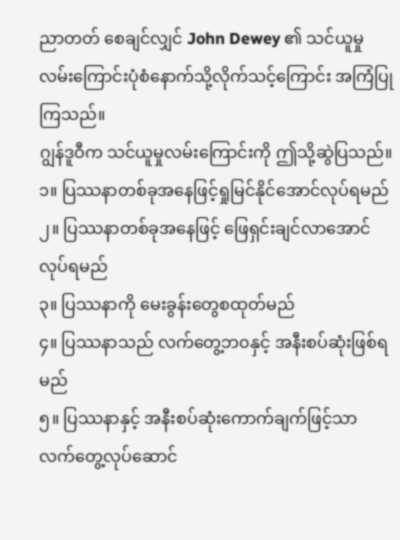ညာတတ် စေချင်လျှင် John Dewey ၏ သင်ယူမှုလမ်းကြောင်းပုံစံနောက်သို့လိုက်သင့်ကြောင်း အကြံပြုကြသည်။
ဂျွန်ဒူဝီက သင်ယူမှုလမ်းကြောင်းကို ဤသို့ဆွဲပြသည်။
၁။ ပြဿနာတစ်ခုအနေဖြင့်ရှုမြင်နိုင်အောင်လုပ်ရမည်
၂။ ပြဿနာတစ်ခုအနေဖြင့် ဖြေရှင်းချင်လာအောင်လုပ်ရမည်
၃။ ပြဿနာကို မေးခွန်းတွေစထုတ်မည်
၄။ ပြဿနာသည် လက်တွေ့ဘ၀နှင့် အနီးစပ်ဆုံးဖြစ်ရမည်
၅။ ပြဿနာနှင့် အနီးစပ်ဆုံးကောက်ချက်ဖြင့်သာ လက်တွေ့လုပ်ဆောင်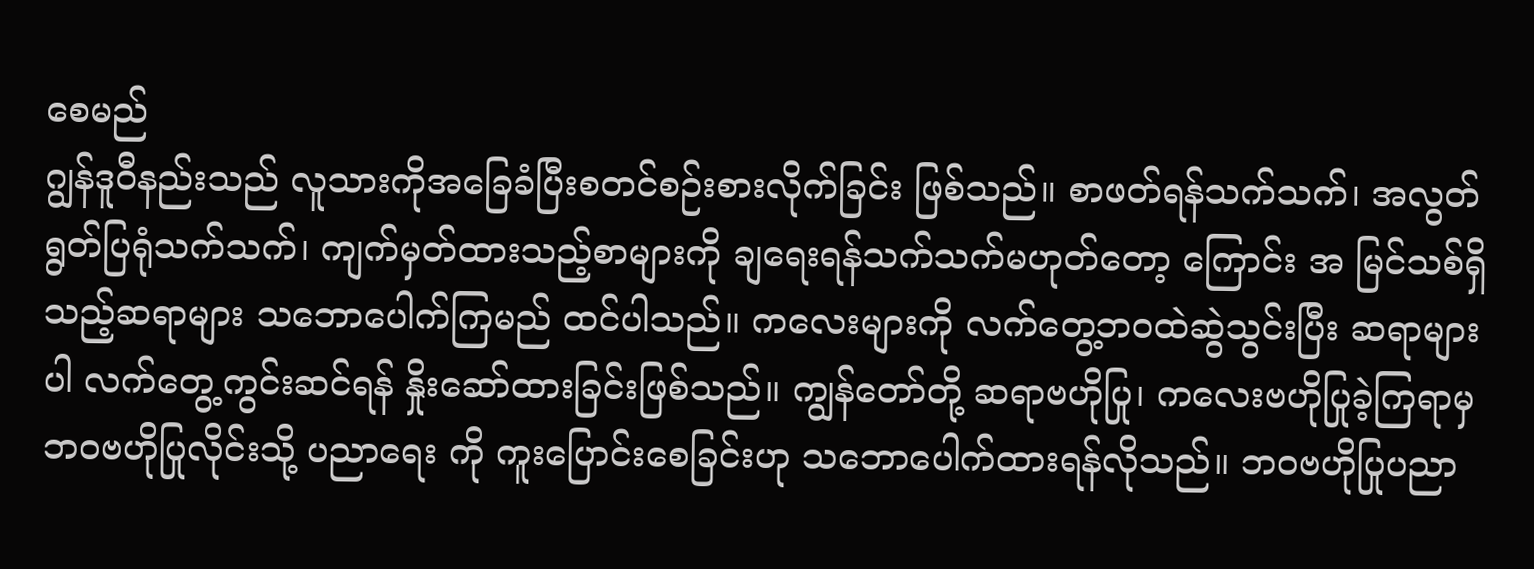စေမည်
ဂျွန်ဒူဝီနည်းသည် လူသားကိုအခြေခံပြီးစတင်စဉ်းစားလိုက်ခြင်း ဖြစ်သည်။ စာဖတ်ရန်သက်သက်၊ အလွတ်ရွတ်ပြရုံသက်သက်၊ ကျက်မှတ်ထားသည့်စာများကို ချရေးရန်သက်သက်မဟုတ်တော့ ကြောင်း အ မြင်သစ်ရှိသည့်ဆရာများ သဘောပေါက်ကြမည် ထင်ပါသည်။ ကလေးများကို လက်တွေ့ဘဝထဲဆွဲသွင်းပြီး ဆရာများပါ လက်တွေ့ကွင်းဆင်ရန် နှိုးဆော်ထားခြင်းဖြစ်သည်။ ကျွန်တော်တို့ ဆရာဗဟိုပြု၊ ကလေးဗဟိုပြုခဲ့ကြရာမှ ဘဝဗဟိုပြုလိုင်းသို့ ပညာရေး ကို ကူးပြောင်းစေခြင်းဟု သဘောပေါက်ထားရန်လိုသည်။ ဘဝဗဟိုပြုပညာ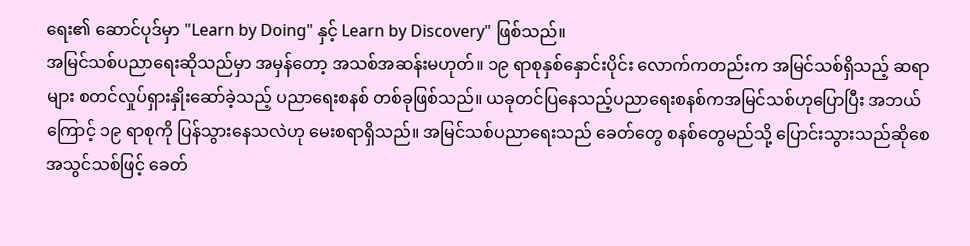ရေး၏ ဆောင်ပုဒ်မှာ "Learn by Doing" နှင့် Learn by Discovery" ဖြစ်သည်။
အမြင်သစ်ပညာရေးဆိုသည်မှာ အမှန်တော့ အသစ်အဆန်းမဟုတ်။ ၁၉ ရာစုနှစ်နှောင်းပိုင်း လောက်ကတည်းက အမြင်သစ်ရှိသည့် ဆရာများ စတင်လှုပ်ရှားနှိုးဆော်ခဲ့သည့် ပညာရေးစနစ် တစ်ခုဖြစ်သည်။ ယခုတင်ပြနေသည့်ပညာရေးစနစ်ကအမြင်သစ်ဟုပြောပြီး အဘယ်ကြောင့် ၁၉ ရာစုကို ပြန်သွားနေသလဲဟု မေးစရာရှိသည်။ အမြင်သစ်ပညာရေးသည် ခေတ်တွေ စနစ်တွေမည်သို့ ပြောင်းသွားသည်ဆိုစေ အသွင်သစ်ဖြင့် ခေတ်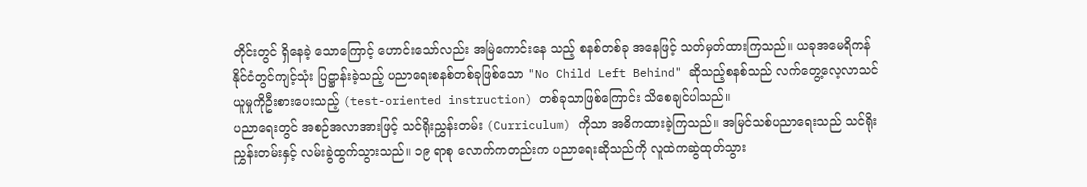တိုင်းတွင် ရှိနေခဲ့ သောကြောင့် ဟောင်းသော်လည်း အမြဲကောင်းနေ သည့် စနစ်တစ်ခု အနေဖြင့် သတ်မှတ်ထားကြသည်။ ယခုအမေရိကန်နိုင်ငံတွင်ကျင့်သုံး ပြဋ္ဌာန်းခဲ့သည့် ပညာရေးစနစ်တစ်ခုဖြစ်သော "No Child Left Behind" ဆိုသည့်စနစ်သည် လက်တွေ့လေ့လာသင်ယူမှုကိုဦးစားပေးသည့် (test-oriented instruction) တစ်ခုသာဖြစ်ကြောင်း သိစေချင်ပါသည်။
ပညာရေးတွင် အစဉ်အလာအားဖြင့် သင်ရိုးညွှန်းတမ်း (Curriculum) ကိုသာ အဓိကထားခဲ့ကြသည်။ အမြင်သစ်ပညာရေးသည် သင်ရိုးညွှန်းတမ်းနှင့် လမ်းခွဲထွက်သွားသည်။ ၁၉ ရာစု လောက်ကတည်းက ပညာရေးဆိုသည်ကို လူထဲကဆွဲထုတ်သွား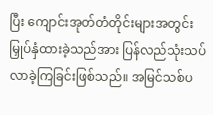ပြီး ကျောင်းအုတ်တံတိုင်းများအတွင်း မြှုပ်နှံထားခဲ့သည်အား ပြန်လည်သုံးသပ်လာခဲ့ကြခြင်းဖြစ်သည်။ အမြင်သစ်ပ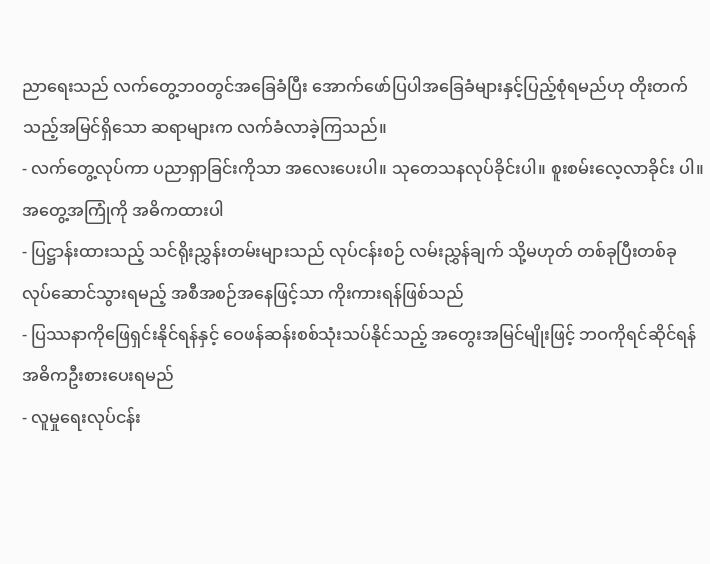ညာရေးသည် လက်တွေ့ဘဝတွင်အခြေခံပြီး အောက်ဖော်ပြပါအခြေခံများနှင့်ပြည့်စုံရမည်ဟု တိုးတက်သည့်အမြင်ရှိသော ဆရာများက လက်ခံလာခဲ့ကြသည်။
- လက်တွေ့လုပ်ကာ ပညာရှာခြင်းကိုသာ အလေးပေးပါ။ သုတေသနလုပ်ခိုင်းပါ။ စူးစမ်းလေ့လာခိုင်း ပါ။ အတွေ့အကြုံကို အဓိကထားပါ
- ပြဋ္ဌာန်းထားသည့် သင်ရိုးညွှန်းတမ်းများသည် လုပ်ငန်းစဉ် လမ်းညွှန်ချက် သို့မဟုတ် တစ်ခုပြီးတစ်ခု လုပ်ဆောင်သွားရမည့် အစီအစဉ်အနေဖြင့်သာ ကိုးကားရန်ဖြစ်သည်
- ပြဿနာကိုဖြေရှင်းနိုင်ရန်နှင့် ဝေဖန်ဆန်းစစ်သုံးသပ်နိုင်သည့် အတွေးအမြင်မျိုးဖြင့် ဘဝကိုရင်ဆိုင်ရန် အဓိကဦးစားပေးရမည်
- လူမှုရေးလုပ်ငန်း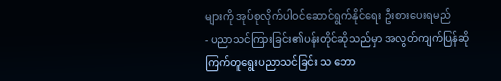များကို အုပ်စုလိုက်ပါဝင်ဆောင်ရွက်နိုင်ရေး ဦးစားပေးရမည်
- ပညာသင်ကြားခြင်း၏ပန်းတိုင်ဆိုသည်မှာ အလွတ်ကျက်ပြန်ဆို ကြက်တူရွေးပညာသင်ခြင်း သ ဘော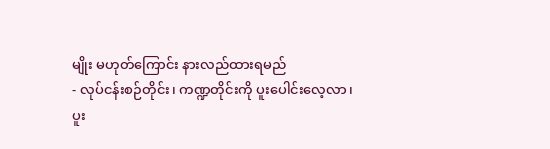မျိုး မဟုတ်ကြောင်း နားလည်ထားရမည်
- လုပ်ငန်းစဉ်တိုင်း၊ ကဏ္ဍတိုင်းကို ပူးပေါင်းလေ့လာ၊ ပူး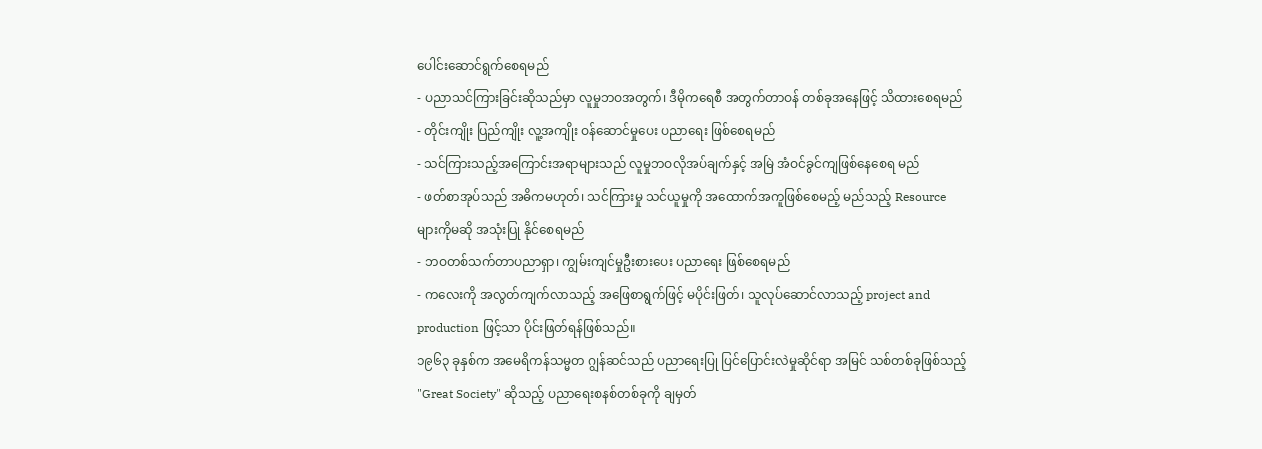ပေါင်းဆောင်ရွက်စေရမည်
- ပညာသင်ကြားခြင်းဆိုသည်မှာ လူမှုဘဝအတွက်၊ ဒီမိုကရေစီ အတွက်တာဝန် တစ်ခုအနေဖြင့် သိထားစေရမည်
- တိုင်းကျိုး ပြည်ကျိုး လူ့အကျိုး ဝန်ဆောင်မှုပေး ပညာရေး ဖြစ်စေရမည်
- သင်ကြားသည့်အကြောင်းအရာများသည် လူမှုဘဝလိုအပ်ချက်နှင့် အမြဲ အံဝင်ခွင်ကျဖြစ်နေစေရ မည်
- ဖတ်စာအုပ်သည် အဓိကမဟုတ်၊ သင်ကြားမှု သင်ယူမှုကို အထောက်အကူဖြစ်စေမည့် မည်သည့် Resource များကိုမဆို အသုံးပြု နိုင်စေရမည်
- ဘဝတစ်သက်တာပညာရှာ၊ ကျွမ်းကျင်မှုဦးစားပေး ပညာရေး ဖြစ်စေရမည်
- ကလေးကို အလွတ်ကျက်လာသည့် အဖြေစာရွက်ဖြင့် မပိုင်းဖြတ်၊ သူလုပ်ဆောင်လာသည့် project and production ဖြင့်သာ ပိုင်းဖြတ်ရန်ဖြစ်သည်။
၁၉၆၃ ခုနှစ်က အမေရိကန်သမ္မတ ဂျွန်ဆင်သည် ပညာရေးပြု ပြင်ပြောင်းလဲမှုဆိုင်ရာ အမြင် သစ်တစ်ခုဖြစ်သည့် "Great Society" ဆိုသည့် ပညာရေးစနစ်တစ်ခုကို ချမှတ်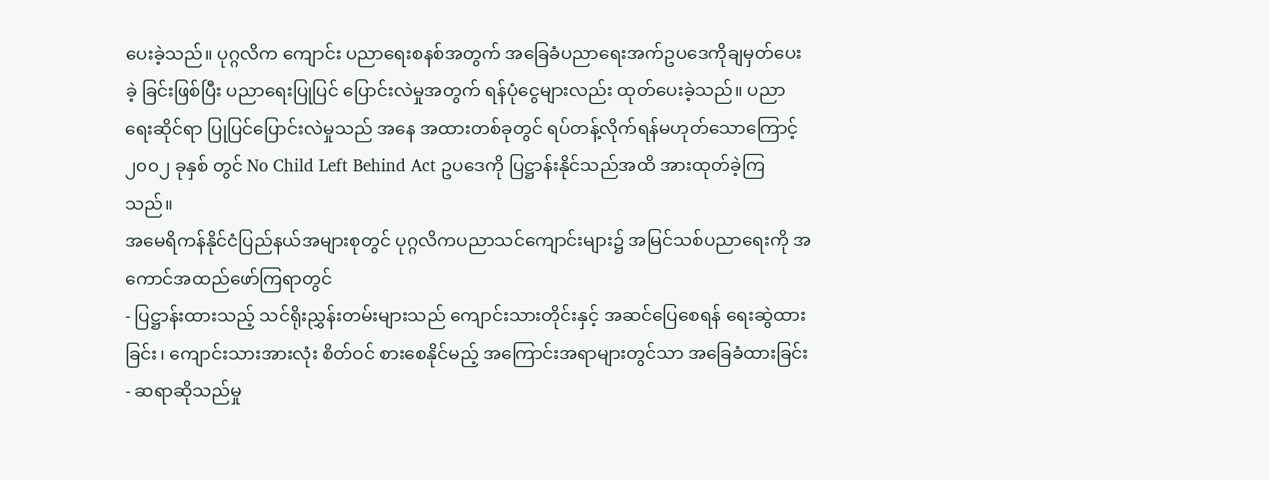ပေးခဲ့သည်။ ပုဂ္ဂလိက ကျောင်း ပညာရေးစနစ်အတွက် အခြေခံပညာရေးအက်ဥပဒေကိုချမှတ်ပေးခဲ့ ခြင်းဖြစ်ပြီး ပညာရေးပြုပြင် ပြောင်းလဲမှုအတွက် ရန်ပုံငွေများလည်း ထုတ်ပေးခဲ့သည်။ ပညာရေးဆိုင်ရာ ပြုပြင်ပြောင်းလဲမှုသည် အနေ အထားတစ်ခုတွင် ရပ်တန့်လိုက်ရန်မဟုတ်သောကြောင့် ၂၀၀၂ ခုနှစ် တွင် No Child Left Behind Act ဥပဒေကို ပြဋ္ဌာန်းနိုင်သည်အထိ အားထုတ်ခဲ့ကြသည်။
အမေရိကန်နိုင်ငံပြည်နယ်အများစုတွင် ပုဂ္ဂလိကပညာသင်ကျောင်းများ၌ အမြင်သစ်ပညာရေးကို အကောင်အထည်ဖော်ကြရာတွင်
- ပြဋ္ဌာန်းထားသည့် သင်ရိုးညွှန်းတမ်းများသည် ကျောင်းသားတိုင်းနှင့် အဆင်ပြေစေရန် ရေးဆွဲထားခြင်း၊ ကျောင်းသားအားလုံး စိတ်ဝင် စားစေနိုင်မည့် အကြောင်းအရာများတွင်သာ အခြေခံထားခြင်း
- ဆရာဆိုသည်မှု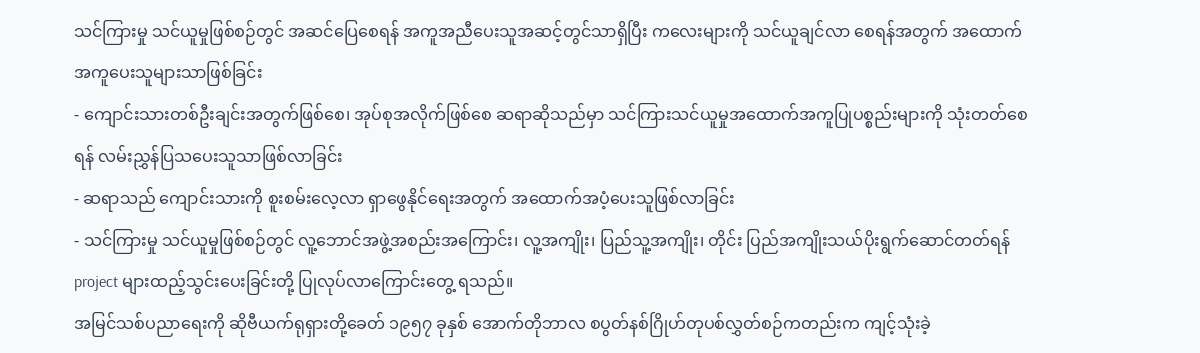သင်ကြားမှု သင်ယူမှုဖြစ်စဉ်တွင် အဆင်ပြေစေရန် အကူအညီပေးသူအဆင့်တွင်သာရှိပြီး ကလေးများကို သင်ယူချင်လာ စေရန်အတွက် အထောက်အကူပေးသူများသာဖြစ်ခြင်း
- ကျောင်းသားတစ်ဦးချင်းအတွက်ဖြစ်စေ၊ အုပ်စုအလိုက်ဖြစ်စေ ဆရာဆိုသည်မှာ သင်ကြားသင်ယူမှုအထောက်အကူပြုပစ္စည်းများကို သုံးတတ်စေရန် လမ်းညွှန်ပြသပေးသူသာဖြစ်လာခြင်း
- ဆရာသည် ကျောင်းသားကို စူးစမ်းလေ့လာ ရှာဖွေနိုင်ရေးအတွက် အထောက်အပံ့ပေးသူဖြစ်လာခြင်း
- သင်ကြားမှု သင်ယူမှုဖြစ်စဉ်တွင် လူ့ဘောင်အဖွဲ့အစည်းအကြောင်း၊ လူ့အကျိုး၊ ပြည်သူ့အကျိုး၊ တိုင်း ပြည်အကျိုးသယ်ပိုးရွက်ဆောင်တတ်ရန် project များထည့်သွင်းပေးခြင်းတို့ ပြုလုပ်လာကြောင်းတွေ့ ရသည်။
အမြင်သစ်ပညာရေးကို ဆိုဗီယက်ရုရှားတို့ခေတ် ၁၉၅၇ ခုနှစ် အောက်တိုဘာလ စပွတ်နစ်ဂြိုဟ်တုပစ်လွှတ်စဉ်ကတည်းက ကျင့်သုံးခဲ့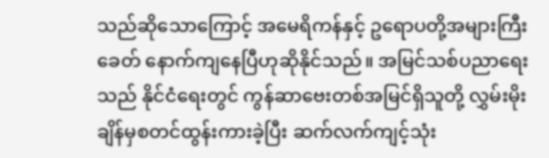သည်ဆိုသောကြောင့် အမေရိကန်နှင့် ဥရောပတို့အများကြီးခေတ် နောက်ကျနေပြီဟုဆိုနိုင်သည်။ အမြင်သစ်ပညာရေးသည် နိုင်ငံရေးတွင် ကွန်ဆာဗေးတစ်အမြင်ရှိသူတို့ လွှမ်းမိုးချိန်မှစတင်ထွန်းကားခဲ့ပြီး ဆက်လက်ကျင့်သုံး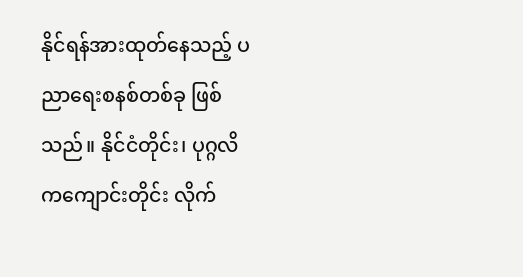နိုင်ရန်အားထုတ်နေသည့် ပညာရေးစနစ်တစ်ခု ဖြစ်သည်။ နိုင်ငံတိုင်း၊ ပုဂ္ဂလိကကျောင်းတိုင်း လိုက်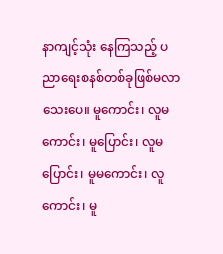နာကျင့်သုံး နေကြသည့် ပညာရေးစနစ်တစ်ခုဖြစ်မလာသေးပေ။ မူကောင်း၊ လူမကောင်း၊ မူပြောင်း၊ လူမပြောင်း၊ မူမကောင်း၊ လူကောင်း၊ မူ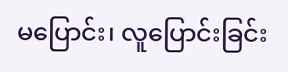မပြောင်း၊ လူပြောင်းခြင်း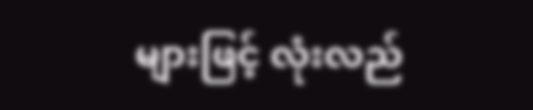များဖြင့် လုံးလည်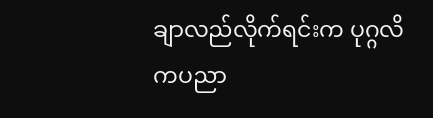ချာလည်လိုက်ရင်းက ပုဂ္ဂလိကပညာ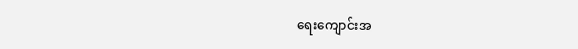ရေးကျောင်းအ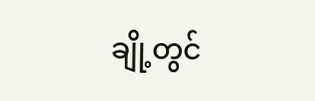ချို့တွင်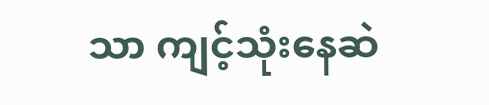သာ ကျင့်သုံးနေဆဲ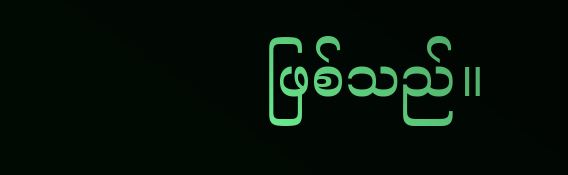ဖြစ်သည်။